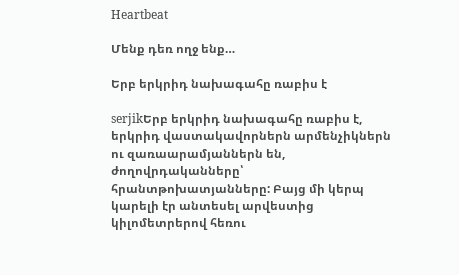Heartbeat

Մենք դեռ ողջ ենք…

Երբ երկրիդ նախագահը ռաբիս է

serjikԵրբ երկրիդ նախագահը ռաբիս է, երկրիդ վաստակավորներն արմենչիկներն ու զառաարամյաններն են, ժողովրդականները՝ հրանտթոխատյանները: Բայց մի կերպ կարելի էր անտեսել արվեստից կիլոմետրերով հեռու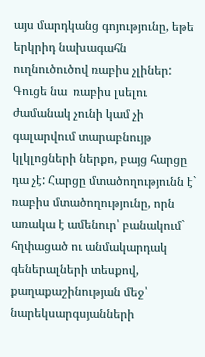այս մարդկանց գոյությունը, եթե երկրիդ նախագահն ուղնուծուծով ռաբիս չլիներ: Գուցե նա  ռաբիս լսելու ժամանակ չունի կամ չի գալարվում տարաբնույթ կլկլոցների ներքո, բայց հարցը դա չէ: Հարցը մտածողությունն է` ռաբիս մտածողությունը, որն առակա է ամենուր՝ բանակում` հղփացած ու անմակարդակ գեներալների տեսքով, քաղաքաշինության մեջ՝ նարեկսարգսյանների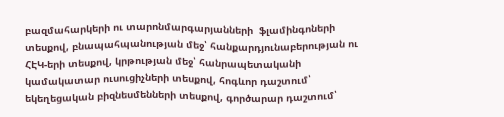բազմահարկերի ու տարոնմարգարյանների  ֆլամինգոների տեսքով, բնապահպանության մեջ՝ հանքարդյունաբերության ու ՀԷԿ-երի տեսքով, կրթության մեջ՝ հանրապետականի կամակատար ուսուցիչների տեսքով, հոգևոր դաշտում՝ եկեղեցական բիզնեսմենների տեսքով, գործարար դաշտում՝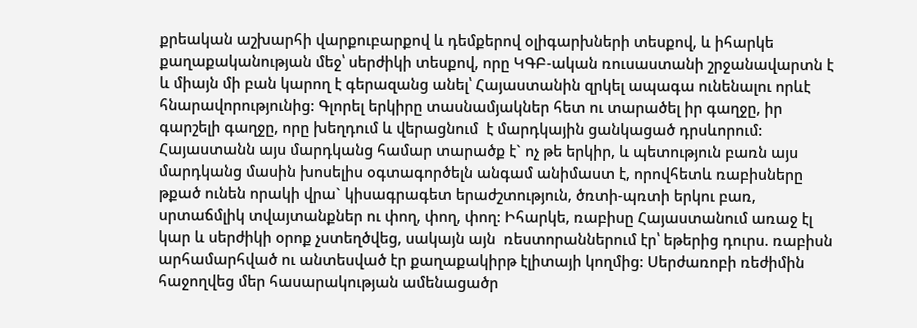քրեական աշխարհի վարքուբարքով և դեմքերով օլիգարխների տեսքով, և իհարկե քաղաքականության մեջ՝ սերժիկի տեսքով, որը ԿԳԲ-ական ռուսաստանի շրջանավարտն է և միայն մի բան կարող է գերազանց անել՝ Հայաստանին զրկել ապագա ունենալու որևէ հնարավորությունից: Գլորել երկիրը տասնամյակներ հետ ու տարածել իր գաղջը, իր գարշելի գաղջը, որը խեղդում և վերացնում  է մարդկային ցանկացած դրսևորում: Հայաստանն այս մարդկանց համար տարածք է` ոչ թե երկիր, և պետություն բառն այս մարդկանց մասին խոսելիս օգտագործելն անգամ անիմաստ է, որովհետև ռաբիսները թքած ունեն որակի վրա` կիսագրագետ երաժշտություն, ծռտի-պռտի երկու բառ, սրտաճմլիկ տվայտանքներ ու փող, փող, փող: Իհարկե, ռաբիսը Հայաստանում առաջ էլ կար և սերժիկի օրոք չստեղծվեց, սակայն այն  ռեստորաններում էր՝ եթերից դուրս. ռաբիսն արհամարհված ու անտեսված էր քաղաքակիրթ էլիտայի կողմից: Սերժառոբի ռեժիմին հաջողվեց մեր հասարակության ամենացածր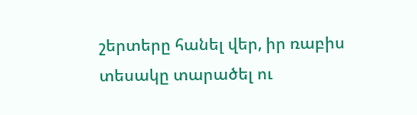շերտերը հանել վեր, իր ռաբիս տեսակը տարածել ու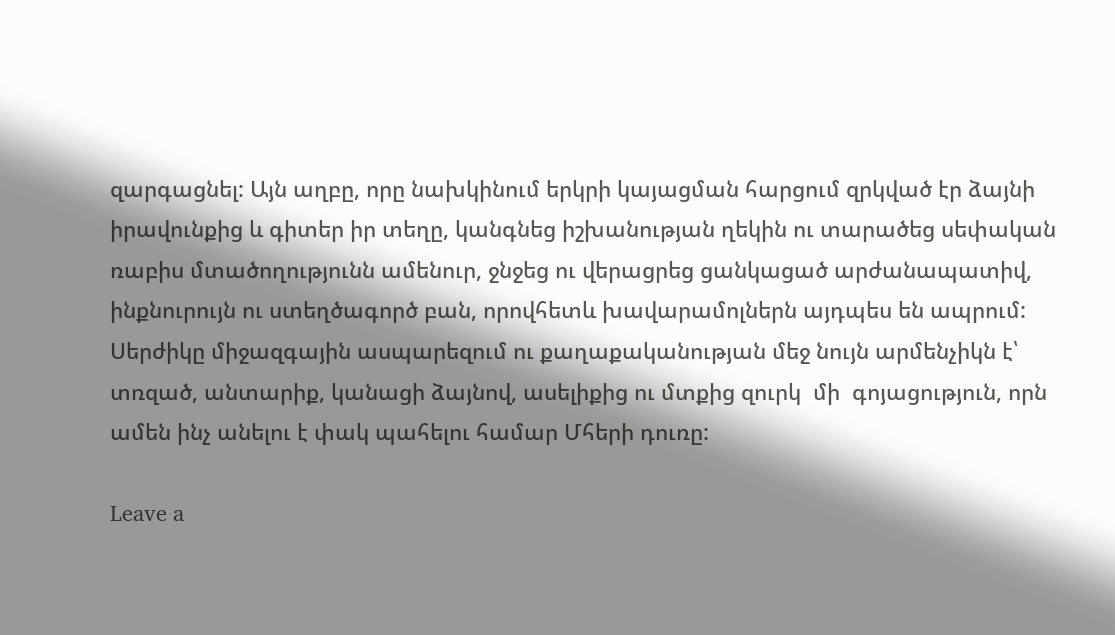զարգացնել: Այն աղբը, որը նախկինում երկրի կայացման հարցում զրկված էր ձայնի իրավունքից և գիտեր իր տեղը, կանգնեց իշխանության ղեկին ու տարածեց սեփական ռաբիս մտածողությունն ամենուր, ջնջեց ու վերացրեց ցանկացած արժանապատիվ, ինքնուրույն ու ստեղծագործ բան, որովհետև խավարամոլներն այդպես են ապրում: Սերժիկը միջազգային ասպարեզում ու քաղաքականության մեջ նույն արմենչիկն է՝ տռզած, անտարիք, կանացի ձայնով, ասելիքից ու մտքից զուրկ  մի  գոյացություն, որն ամեն ինչ անելու է փակ պահելու համար Մհերի դուռը:

Leave a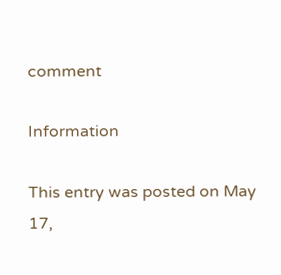comment

Information

This entry was posted on May 17,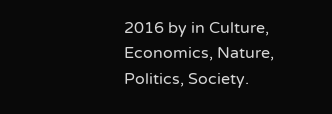2016 by in Culture, Economics, Nature, Politics, Society.